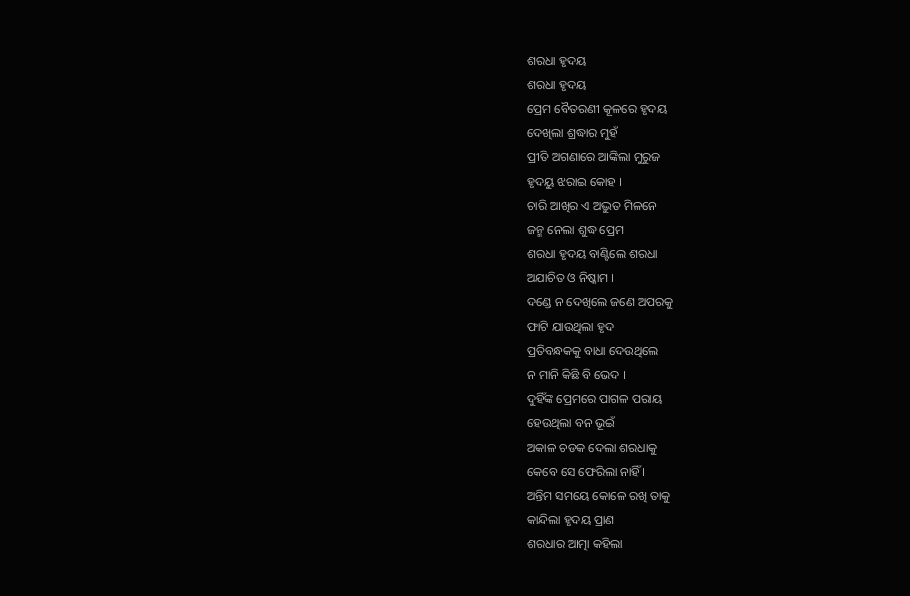ଶରଧା ହୃଦୟ
ଶରଧା ହୃଦୟ
ପ୍ରେମ ବୈତରଣୀ କୂଳରେ ହୃଦୟ
ଦେଖିଲା ଶ୍ରଦ୍ଧାର ମୁହଁ
ପ୍ରୀତି ଅଗଣାରେ ଆଙ୍କିଲା ମୁରୁଜ
ହୃଦୟୁ ଝରାଇ କୋହ ।
ଚାରି ଆଖିର ଏ ଅଦ୍ଭୁତ ମିଳନେ
ଜନ୍ମ ନେଲା ଶୁଦ୍ଧ ପ୍ରେମ
ଶରଧା ହୃଦୟ ବାଣ୍ଟିଲେ ଶରଧା
ଅଯାଚିତ ଓ ନିଷ୍କାମ ।
ଦଣ୍ଡେ ନ ଦେଖିଲେ ଜଣେ ଅପରକୁ
ଫାଟି ଯାଉଥିଲା ହୃଦ
ପ୍ରତିବନ୍ଧକକୁ ବାଧା ଦେଉଥିଲେ
ନ ମାନି କିଛି ବି ଭେଦ ।
ଦୁହିଁଙ୍କ ପ୍ରେମରେ ପାଗଳ ପରାୟ
ହେଉଥିଲା ବନ ଭୂଇଁ
ଅକାଳ ଚଡକ ଦେଲା ଶରଧାକୁ
କେବେ ସେ ଫେରିଲା ନାହିଁ ।
ଅନ୍ତିମ ସମୟେ କୋଳେ ରଖି ତାକୁ
କାନ୍ଦିଲା ହୃଦୟ ପ୍ରାଣ
ଶରଧାର ଆତ୍ମା କହିଲା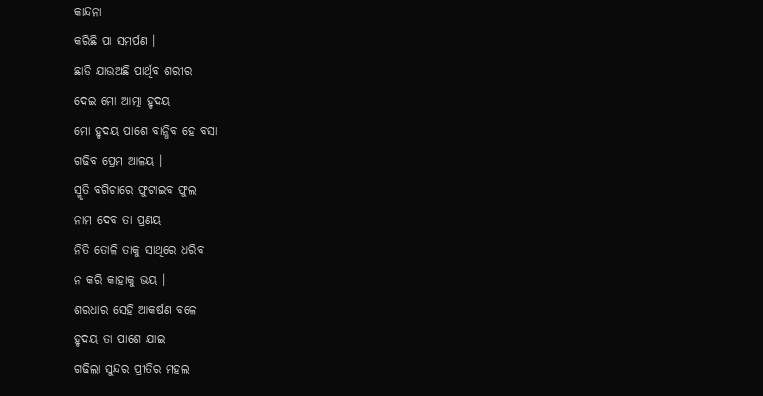କାନ୍ଦନା
କରିଛି ପା ସମର୍ପଣ ।
ଛାଡି ଯାଉଅଛି ପାର୍ଥିବ ଶରୀର
ଦେଇ ମୋ ଆତ୍ମା ହୃଦୟ
ମୋ ହୃଦୟ ପାଶେ ବାନ୍ଧିବ ହେ ବସା
ଗଢିବ ପ୍ରେମ ଆଳୟ ।
ସ୍ମୃତି ବଗିଚାରେ ଫୁଟାଇବ ଫୁଲ
ନାମ ଦେବ ତା ପ୍ରଣୟ
ନିତି ତୋଳି ତାକୁ ସାଥିରେ ଧରିବ
ନ କରି କାହାକୁ ଭୟ ।
ଶରଧାର ସେହି ଆକର୍ଷଣ ବଳେ
ହୃଦୟ ତା ପାଶେ ଯାଇ
ଗଢିଲା ସୁନ୍ଦର ପ୍ରୀତିର ମହଲ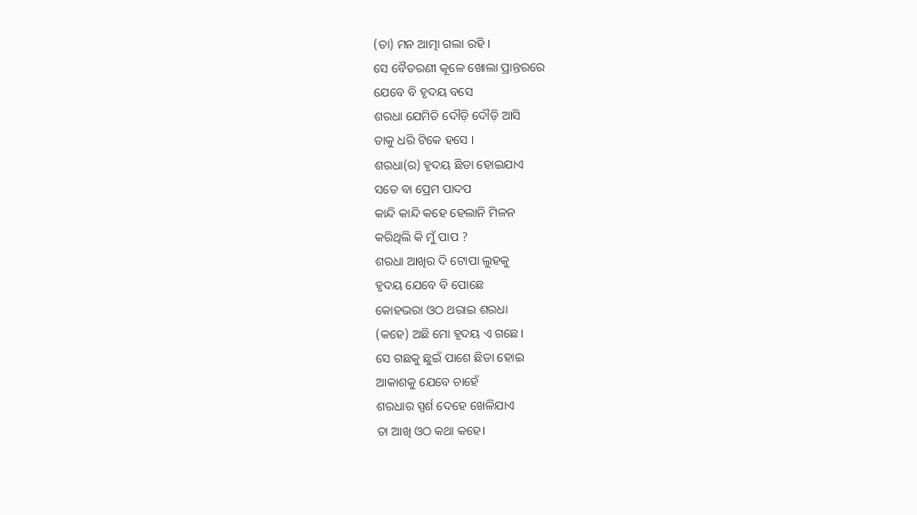(ତା) ମନ ଆତ୍ମା ଗଲା ରହି ।
ସେ ବୈତରଣୀ କୂଳେ ଖୋଲା ପ୍ରାନ୍ତରରେ
ଯେବେ ବି ହୃଦୟ ବସେ
ଶରଧା ଯେମିତି ଦୌଡ଼ି ଦୌଡ଼ି ଆସି
ତାକୁ ଧରି ଟିକେ ହସେ ।
ଶରଧା(ର) ହୃଦୟ ଛିଡା ହୋଇଯାଏ
ସତେ ବା ପ୍ରେମ ପାଦପ
କାନ୍ଦି କାନ୍ଦି କହେ ହେଲାନି ମିଳନ
କରିଥିଲି କି ମୁଁ ପାପ ?
ଶରଧା ଆଖିର ଦି ଟୋପା ଲୁହକୁ
ହୃଦୟ ଯେବେ ବି ପୋଛେ
କୋହଭରା ଓଠ ଥରାଇ ଶରଧା
(କହେ) ଅଛି ମୋ ହୃଦୟ ଏ ଗଛେ।
ସେ ଗଛକୁ ଛୁଇଁ ପାଶେ ଛିଡା ହୋଇ
ଆକାଶକୁ ଯେବେ ଚାହେଁ
ଶରଧାର ସ୍ପର୍ଶ ଦେହେ ଖେଳିଯାଏ
ତା ଆଖି ଓଠ କଥା କହେ।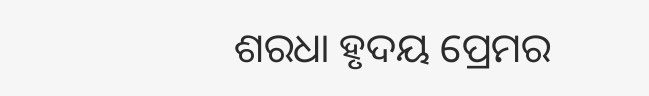ଶରଧା ହୃଦୟ ପ୍ରେମର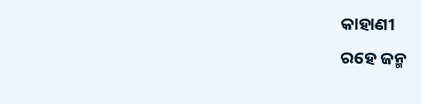କାହାଣୀ
ରହେ ଜନ୍ମ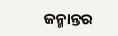ଜନ୍ମାନ୍ତର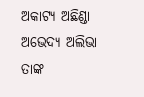ଅକାଟ୍ୟ ଅଛିଣ୍ଡା ଅଭେଦ୍ୟ ଅଲିଭା
ତାଙ୍କ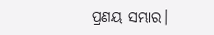ପ୍ରଣୟ ସମ୍ଭାର।